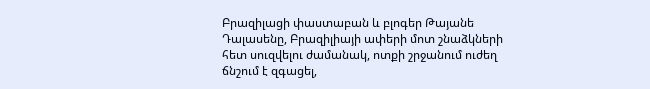Բրազիլացի փաստաբան և բլոգեր Թայանե Դալասենը, Բրազիլիայի ափերի մոտ շնաձկների հետ սուզվելու ժամանակ, ոտքի շրջանում ուժեղ ճնշում է զգացել,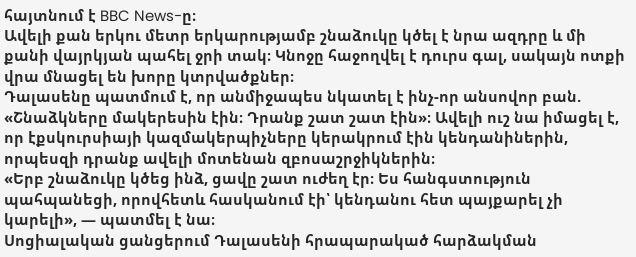հայտնում է BBC News-ը։
Ավելի քան երկու մետր երկարությամբ շնաձուկը կծել է նրա ազդրը և մի քանի վայրկյան պահել ջրի տակ։ Կնոջը հաջողվել է դուրս գալ, սակայն ոտքի վրա մնացել են խորը կտրվածքներ։
Դալասենը պատմում է, որ անմիջապես նկատել է ինչ-որ անսովոր բան. «Շնաձկները մակերեսին էին։ Դրանք շատ շատ էին»։ Ավելի ուշ նա իմացել է, որ էքսկուրսիայի կազմակերպիչները կերակրում էին կենդանիներին, որպեսզի դրանք ավելի մոտենան զբոսաշրջիկներին։
«Երբ շնաձուկը կծեց ինձ, ցավը շատ ուժեղ էր։ Ես հանգստություն պահպանեցի, որովհետև հասկանում էի՝ կենդանու հետ պայքարել չի կարելի», — պատմել է նա։
Սոցիալական ցանցերում Դալասենի հրապարակած հարձակման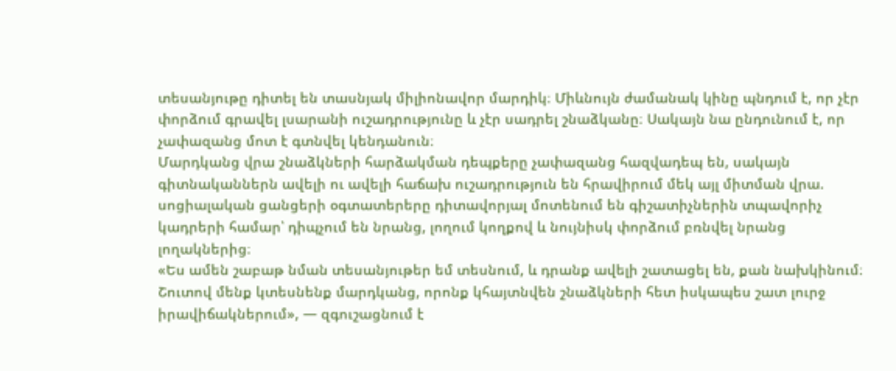տեսանյութը դիտել են տասնյակ միլիոնավոր մարդիկ։ Միևնույն ժամանակ կինը պնդում է, որ չէր փորձում գրավել լսարանի ուշադրությունը և չէր սադրել շնաձկանը։ Սակայն նա ընդունում է, որ չափազանց մոտ է գտնվել կենդանուն։
Մարդկանց վրա շնաձկների հարձակման դեպքերը չափազանց հազվադեպ են, սակայն գիտնականներն ավելի ու ավելի հաճախ ուշադրություն են հրավիրում մեկ այլ միտման վրա. սոցիալական ցանցերի օգտատերերը դիտավորյալ մոտենում են գիշատիչներին տպավորիչ կադրերի համար՝ դիպչում են նրանց, լողում կողքով և նույնիսկ փորձում բռնվել նրանց լողակներից։
«Ես ամեն շաբաթ նման տեսանյութեր եմ տեսնում, և դրանք ավելի շատացել են, քան նախկինում։ Շուտով մենք կտեսնենք մարդկանց, որոնք կհայտնվեն շնաձկների հետ իսկապես շատ լուրջ իրավիճակներում», — զգուշացնում է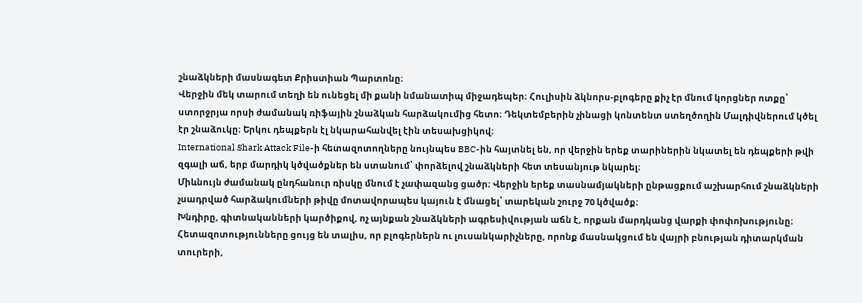շնաձկների մասնագետ Քրիստիան Պարտոնը։
Վերջին մեկ տարում տեղի են ունեցել մի քանի նմանատիպ միջադեպեր։ Հուլիսին ձկնորս-բլոգերը քիչ էր մնում կորցներ ոտքը՝ ստորջրյա որսի ժամանակ ռիֆային շնաձկան հարձակումից հետո։ Դեկտեմբերին չինացի կոնտենտ ստեղծողին Մալդիվներում կծել էր շնաձուկը։ Երկու դեպքերն էլ նկարահանվել էին տեսախցիկով։
International Shark Attack File-ի հետազոտողները նույնպես BBC-ին հայտնել են, որ վերջին երեք տարիներին նկատել են դեպքերի թվի զգալի աճ, երբ մարդիկ կծվածքներ են ստանում՝ փորձելով շնաձկների հետ տեսանյութ նկարել։
Միևնույն ժամանակ ընդհանուր ռիսկը մնում է չափազանց ցածր։ Վերջին երեք տասնամյակների ընթացքում աշխարհում շնաձկների չսադրված հարձակումների թիվը մոտավորապես կայուն է մնացել՝ տարեկան շուրջ 70 կծվածք։
Խնդիրը, գիտնականների կարծիքով, ոչ այնքան շնաձկների ագրեսիվության աճն է, որքան մարդկանց վարքի փոփոխությունը։ Հետազոտությունները ցույց են տալիս, որ բլոգերներն ու լուսանկարիչները, որոնք մասնակցում են վայրի բնության դիտարկման տուրերի,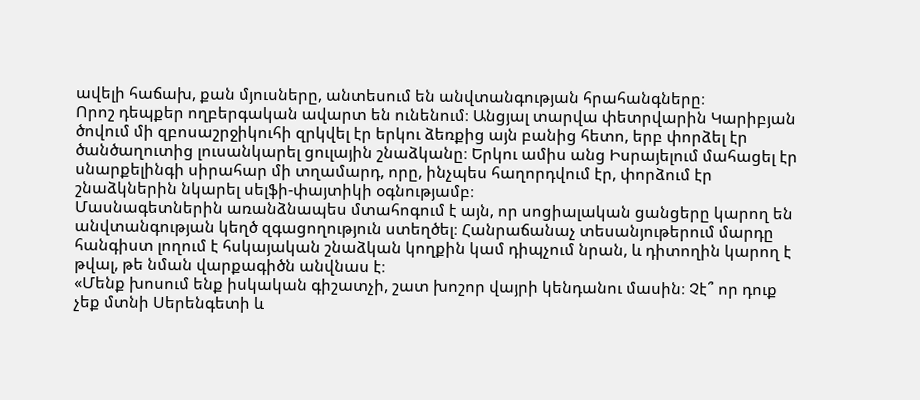ավելի հաճախ, քան մյուսները, անտեսում են անվտանգության հրահանգները։
Որոշ դեպքեր ողբերգական ավարտ են ունենում։ Անցյալ տարվա փետրվարին Կարիբյան ծովում մի զբոսաշրջիկուհի զրկվել էր երկու ձեռքից այն բանից հետո, երբ փորձել էր ծանծաղուտից լուսանկարել ցուլային շնաձկանը։ Երկու ամիս անց Իսրայելում մահացել էր սնարքելինգի սիրահար մի տղամարդ, որը, ինչպես հաղորդվում էր, փորձում էր շնաձկներին նկարել սելֆի-փայտիկի օգնությամբ։
Մասնագետներին առանձնապես մտահոգում է այն, որ սոցիալական ցանցերը կարող են անվտանգության կեղծ զգացողություն ստեղծել։ Հանրաճանաչ տեսանյութերում մարդը հանգիստ լողում է հսկայական շնաձկան կողքին կամ դիպչում նրան, և դիտողին կարող է թվալ, թե նման վարքագիծն անվնաս է։
«Մենք խոսում ենք իսկական գիշատչի, շատ խոշոր վայրի կենդանու մասին։ Չէ՞ որ դուք չեք մտնի Սերենգետի և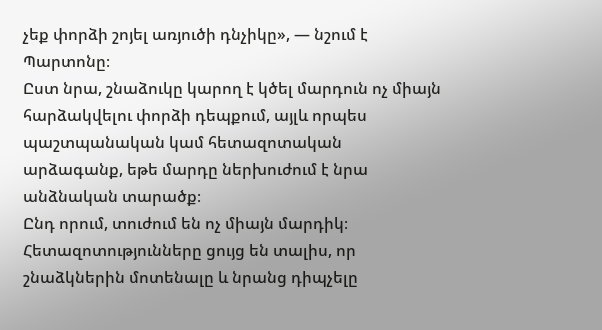չեք փորձի շոյել առյուծի դնչիկը», — նշում է Պարտոնը։
Ըստ նրա, շնաձուկը կարող է կծել մարդուն ոչ միայն հարձակվելու փորձի դեպքում, այլև որպես պաշտպանական կամ հետազոտական արձագանք, եթե մարդը ներխուժում է նրա անձնական տարածք։
Ընդ որում, տուժում են ոչ միայն մարդիկ։ Հետազոտությունները ցույց են տալիս, որ շնաձկներին մոտենալը և նրանց դիպչելը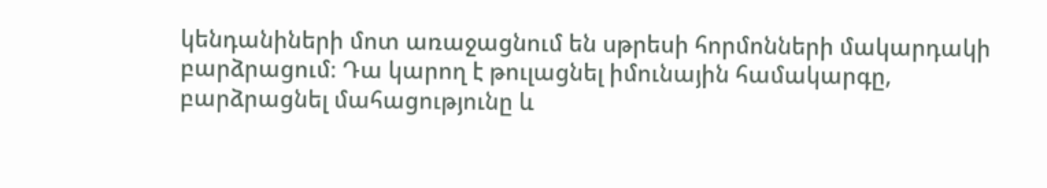կենդանիների մոտ առաջացնում են սթրեսի հորմոնների մակարդակի բարձրացում։ Դա կարող է թուլացնել իմունային համակարգը, բարձրացնել մահացությունը և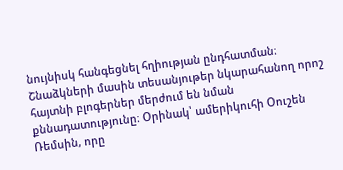նույնիսկ հանգեցնել հղիության ընդհատման։
Շնաձկների մասին տեսանյութեր նկարահանող որոշ հայտնի բլոգերներ մերժում են նման քննադատությունը։ Օրինակ՝ ամերիկուհի Օուշեն Ռեմսին, որը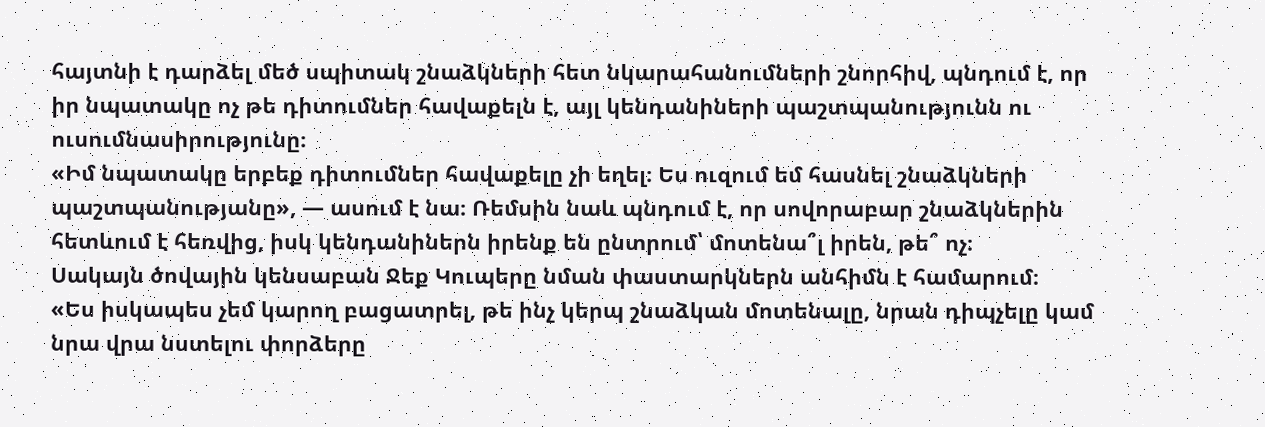հայտնի է դարձել մեծ սպիտակ շնաձկների հետ նկարահանումների շնորհիվ, պնդում է, որ իր նպատակը ոչ թե դիտումներ հավաքելն է, այլ կենդանիների պաշտպանությունն ու ուսումնասիրությունը։
«Իմ նպատակը երբեք դիտումներ հավաքելը չի եղել։ Ես ուզում եմ հասնել շնաձկների պաշտպանությանը», — ասում է նա։ Ռեմսին նաև պնդում է, որ սովորաբար շնաձկներին հետևում է հեռվից, իսկ կենդանիներն իրենք են ընտրում՝ մոտենա՞լ իրեն, թե՞ ոչ։
Սակայն ծովային կենսաբան Ջեք Կուպերը նման փաստարկներն անհիմն է համարում։
«Ես իսկապես չեմ կարող բացատրել, թե ինչ կերպ շնաձկան մոտենալը, նրան դիպչելը կամ նրա վրա նստելու փորձերը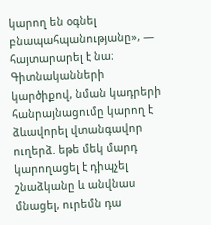կարող են օգնել բնապահպանությանը», — հայտարարել է նա։
Գիտնականների կարծիքով, նման կադրերի հանրայնացումը կարող է ձևավորել վտանգավոր ուղերձ. եթե մեկ մարդ կարողացել է դիպչել շնաձկանը և անվնաս մնացել, ուրեմն դա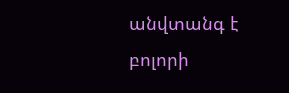անվտանգ է բոլորի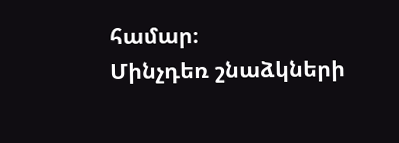համար։
Մինչդեռ շնաձկների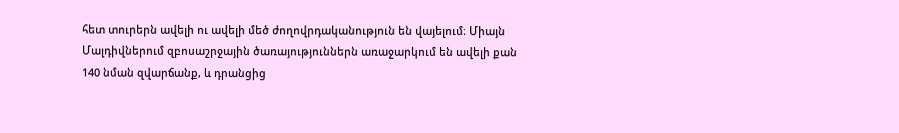հետ տուրերն ավելի ու ավելի մեծ ժողովրդականություն են վայելում։ Միայն Մալդիվներում զբոսաշրջային ծառայություններն առաջարկում են ավելի քան 140 նման զվարճանք, և դրանցից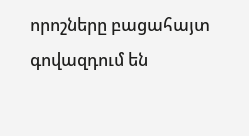որոշները բացահայտ գովազդում են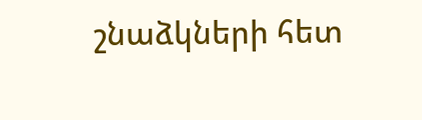շնաձկների հետ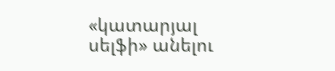«կատարյալ սելֆի» անելու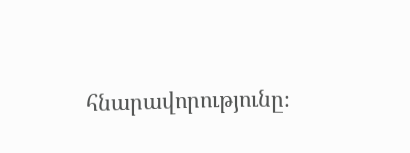հնարավորությունը։